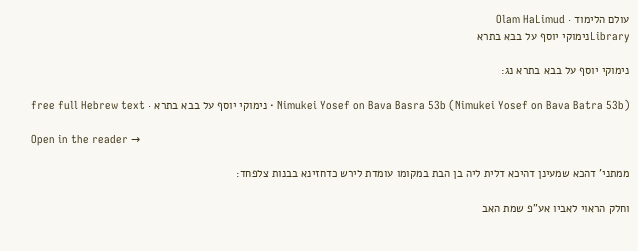עולם הלימוד · Olam HaLimud
Libraryנימוקי יוסף על בבא בתרא

נימוקי יוסף על בבא בתרא נג:

Nimukei Yosef on Bava Basra 53b (Nimukei Yosef on Bava Batra 53b) · נימוקי יוסף על בבא בתרא · free full Hebrew text

Open in the reader →

ממתני' דהכא שמעינן דהיכא דלית ליה בן הבת במקומו עומדת לירש כדחזינא בבנות צלפחד:

וחלק הראוי לאביו אע"פ שמת האב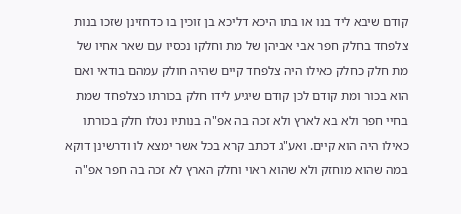קודם שיבא ליד בנו או בתו היכא דליכא בן זוכין בו כדחזינן שזכו בנות צלפחד בחלק חפר אבי אביהן של מת וחלקו נכסיו עם שאר אחיו של מת חלק כחלק כאילו היה צלפחד קיים שהיה חולק עמהם בודאי ואם הוא בכור ומת קודם לכן קודם שיגיע לידו חלק בכורתו כצלפחד שמת בחיי חפר ולא בא לארץ ולא זכה בה אפ"ה בנותיו נטלו חלק בכורתו כאילו היה הוא קיים. ואע"ג דכתב קרא בכל אשר ימצא לו ודרשינן דוקא במה שהוא מוחזק ולא שהוא ראוי וחלק הארץ לא זכה בה חפר אפ"ה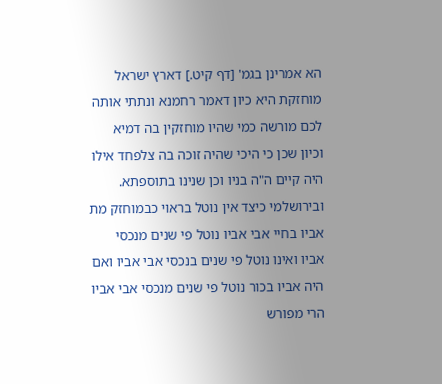הא אמרינן בגמ' [דף קיט.] דארץ ישראל מוחזקת היא כיון דאמר רחמנא ונתתי אותה לכם מורשה כמי שהיו מוחזקין בה דמיא וכיון שכן כי היכי שהיה זוכה בה צלפחד אילו היה קיים ה"ה בניו וכן שנינו בתוספתא. ובירושלמי כיצד אין נוטל בראוי כבמוחזק מת אביו בחיי אבי אביו נוטל פי שנים מנכסי אביו ואינו נוטל פי שנים בנכסי אבי אביו ואם היה אביו בכור נוטל פי שנים מנכסי אבי אביו הרי מפורש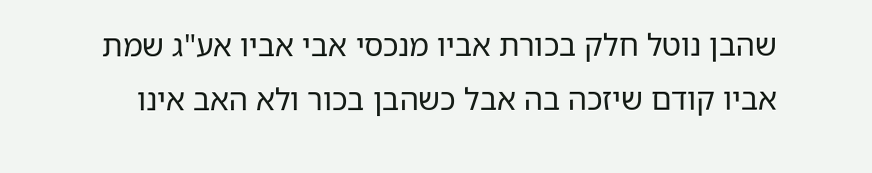שהבן נוטל חלק בכורת אביו מנכסי אבי אביו אע"ג שמת אביו קודם שיזכה בה אבל כשהבן בכור ולא האב אינו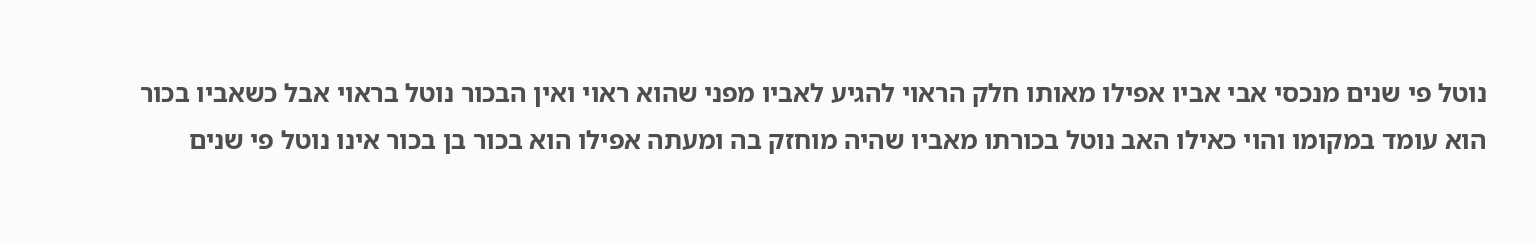נוטל פי שנים מנכסי אבי אביו אפילו מאותו חלק הראוי להגיע לאביו מפני שהוא ראוי ואין הבכור נוטל בראוי אבל כשאביו בכור הוא עומד במקומו והוי כאילו האב נוטל בכורתו מאביו שהיה מוחזק בה ומעתה אפילו הוא בכור בן בכור אינו נוטל פי שנים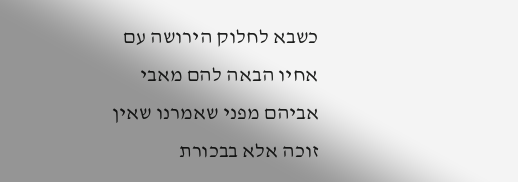כשבא לחלוק הירושה עם אחיו הבאה להם מאבי אביהם מפני שאמרנו שאין זוכה אלא בבכורת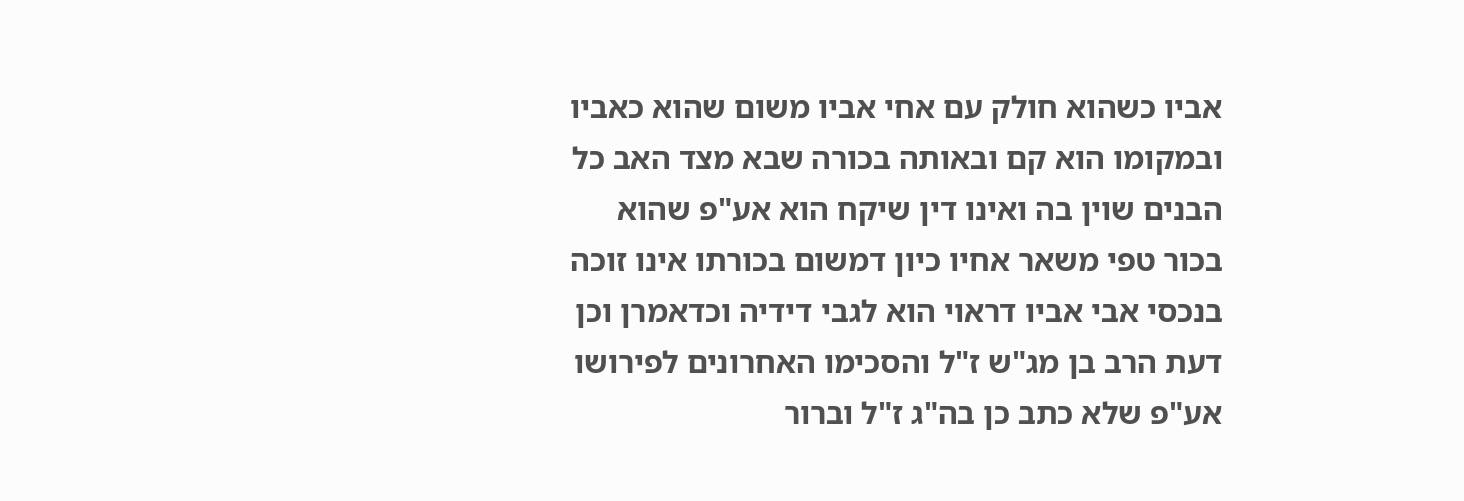אביו כשהוא חולק עם אחי אביו משום שהוא כאביו ובמקומו הוא קם ובאותה בכורה שבא מצד האב כל הבנים שוין בה ואינו דין שיקח הוא אע"פ שהוא בכור טפי משאר אחיו כיון דמשום בכורתו אינו זוכה בנכסי אבי אביו דראוי הוא לגבי דידיה וכדאמרן וכן דעת הרב בן מג"ש ז"ל והסכימו האחרונים לפירושו אע"פ שלא כתב כן בה"ג ז"ל וברור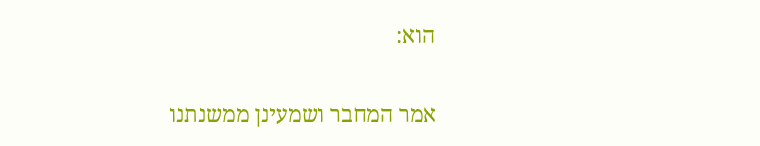הוא:

אמר המחבר ושמעינן ממשנתנו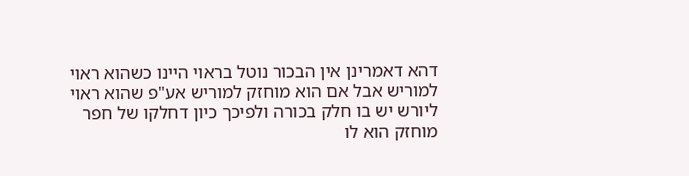דהא דאמרינן אין הבכור נוטל בראוי היינו כשהוא ראוי למוריש אבל אם הוא מוחזק למוריש אע"פ שהוא ראוי ליורש יש בו חלק בכורה ולפיכך כיון דחלקו של חפר מוחזק הוא לו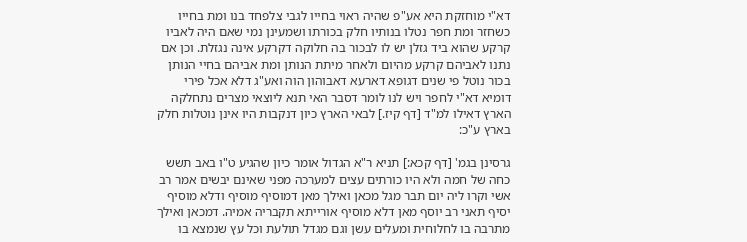דא"י מוחזקת היא אע"פ שהיה ראוי בחייו לגבי צלפחד בנו ומת בחייו כשחזר ומת חפר נטלו בנותיו חלק בכורתו ושמעינן נמי שאם היה לאביו קרקע שהוא ביד גזלן יש לו לבכור בה חלוקה דקרקע אינה נגזלת. וכן אם נתנו לאביהם קרקע מהיום ולאחר מיתת הנותן ומת אביהם בחיי הנותן בכור נוטל פי שנים דגופא דארעא דאבוהון הוה ואע"ג דלא אכל פירי דומיא דא"י לחפר ויש לנו לומר דסבר האי תנא ליוצאי מצרים נתחלקה הארץ דאילו למ"ד [דף קיז.] לבאי הארץ כיון דנקבות היו אינן נוטלות חלק בארץ ע"כ:

גרסינן בגמ' [דף קכא:] תניא ר"א הגדול אומר כיון שהגיע ט"ו באב תשש כחה של חמה ולא היו כורתים עצים למערכה מפני שאינם יבשים אמר רב אשי וקרו ליה יום תבר מגל מכאן ואילך מאן דמוסיף מוסיף ודלא מוסיף יסיף תאני רב יוסף מאן דלא מוסיף אורייתא תקבריה אמיה. דמכאן ואילך מתרבה בו לחלוחית ומעלים עשן וגם מגדל תולעת וכל עץ שנמצא בו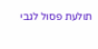תולעת פסול לגבי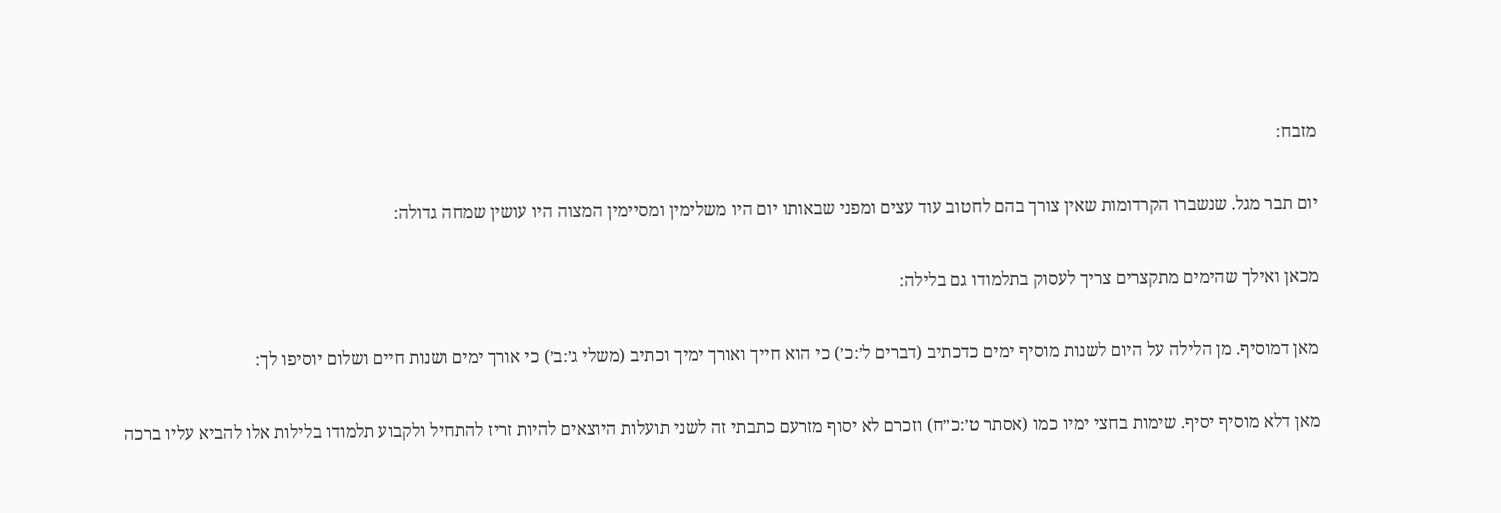מזבח:

יום תבר מגל. שנשברו הקרדומות שאין צורך בהם לחטוב עוד עצים ומפני שבאותו יום היו משלימין ומסיימין המצוה היו עושין שמחה גדולה:

מכאן ואילך שהימים מתקצרים צריך לעסוק בתלמודו גם בלילה:

מאן דמוסיף. מן הלילה על היום לשנות מוסיף ימים כדכתיב (דברים ל׳:כ׳) כי הוא חייך ואורך ימיך וכתיב (משלי ג׳:ב׳) כי אורך ימים ושנות חיים ושלום יוסיפו לך:

מאן דלא מוסיף יסיף. שימות בחצי ימיו כמו (אסתר ט׳:כ״ח) וזכרם לא יסוף מזרעם כתבתי זה לשני תועלות היוצאים להיות זריז להתחיל ולקבוע תלמודו בלילות אלו להביא עליו ברכה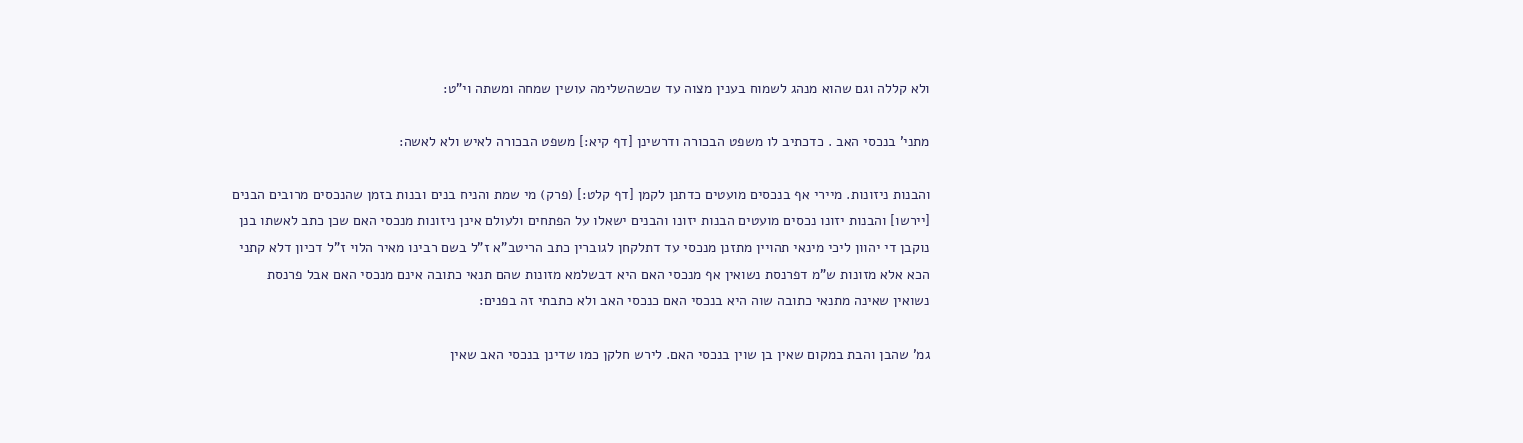ולא קללה וגם שהוא מנהג לשמוח בענין מצוה עד שכשהשלימה עושין שמחה ומשתה וי"ט:

מתני' בנכסי האב . כדכתיב לו משפט הבכורה ודרשינן [דף קיא:] משפט הבכורה לאיש ולא לאשה:

והבנות ניזונות. מיירי אף בנכסים מועטים כדתנן לקמן [דף קלט:] (פרק) מי שמת והניח בנים ובנות בזמן שהנכסים מרובים הבנים [יירשו] והבנות יזונו נכסים מועטים הבנות יזונו והבנים ישאלו על הפתחים ולעולם אינן ניזונות מנכסי האם שכן כתב לאשתו בנן נוקבן די יהוון ליכי מינאי תהויין מתזנן מנכסי עד דתלקחן לגוברין כתב הריטב"א ז"ל בשם רבינו מאיר הלוי ז"ל דכיון דלא קתני הכא אלא מזונות ש"מ דפרנסת נשואין אף מנכסי האם היא דבשלמא מזונות שהם תנאי כתובה אינם מנכסי האם אבל פרנסת נשואין שאינה מתנאי כתובה שוה היא בנכסי האם כנכסי האב ולא כתבתי זה בפנים:

גמ' שהבן והבת במקום שאין בן שוין בנכסי האם. לירש חלקן כמו שדינן בנכסי האב שאין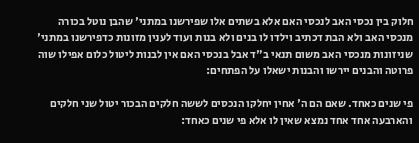חלוק בין נכסי האב לנכסי האם אלא בשתים אלו שפירשנו במתני' שהבן נוטל בכורה מנכסי האב ולא הבת דכתיב וילדו לו בנים ולא בנות ועוד לענין מזונות כדפירשנו במתני' שניזונות מנכסי האב משום תנאי ב"ד אבל בנכסי האם אין לבנות ליטול כלום אפילו שוה פרוטה והבנים יירשו והבנות ישאלו על הפתחים:

פי שנים כאחד. שאם הם ה' אחין יחלקו הנכסים לששה חלקים הבכור יטול שני חלקים והארבעה אחד אחד נמצא שאין לו אלא פי שנים כאחד: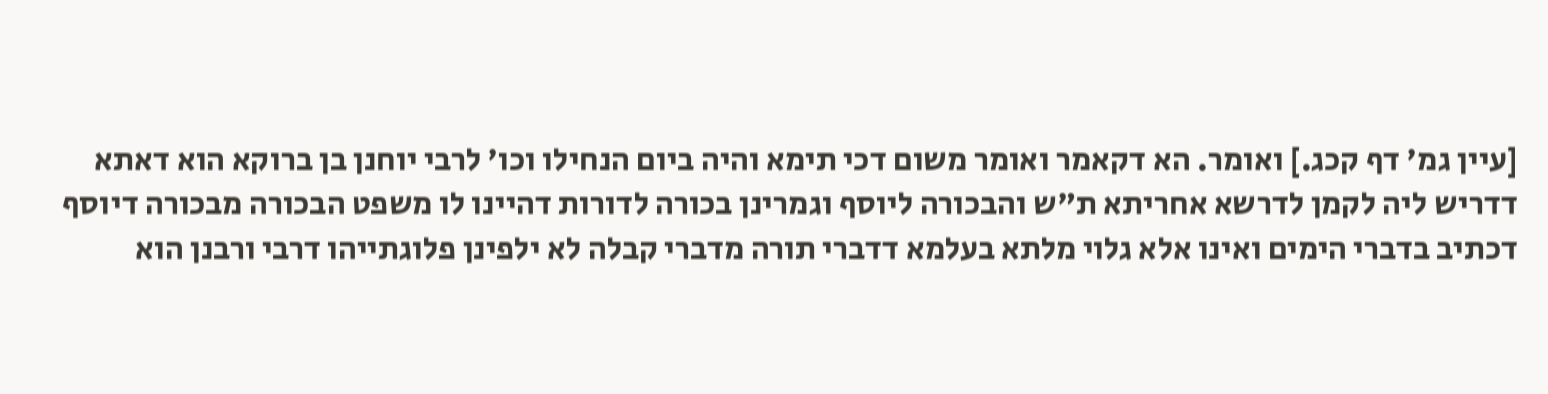[עיין גמ' דף קכג.] ואומר. הא דקאמר ואומר משום דכי תימא והיה ביום הנחילו וכו' לרבי יוחנן בן ברוקא הוא דאתא דדריש ליה לקמן לדרשא אחריתא ת"ש והבכורה ליוסף וגמרינן בכורה לדורות דהיינו לו משפט הבכורה מבכורה דיוסף דכתיב בדברי הימים ואינו אלא גלוי מלתא בעלמא דדברי תורה מדברי קבלה לא ילפינן פלוגתייהו דרבי ורבנן הוא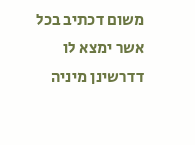משום דכתיב בכל אשר ימצא לו דדרשינן מיניה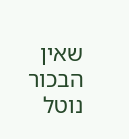שאין הבכור נוטל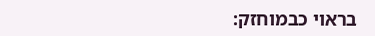בראוי כבמוחזק: